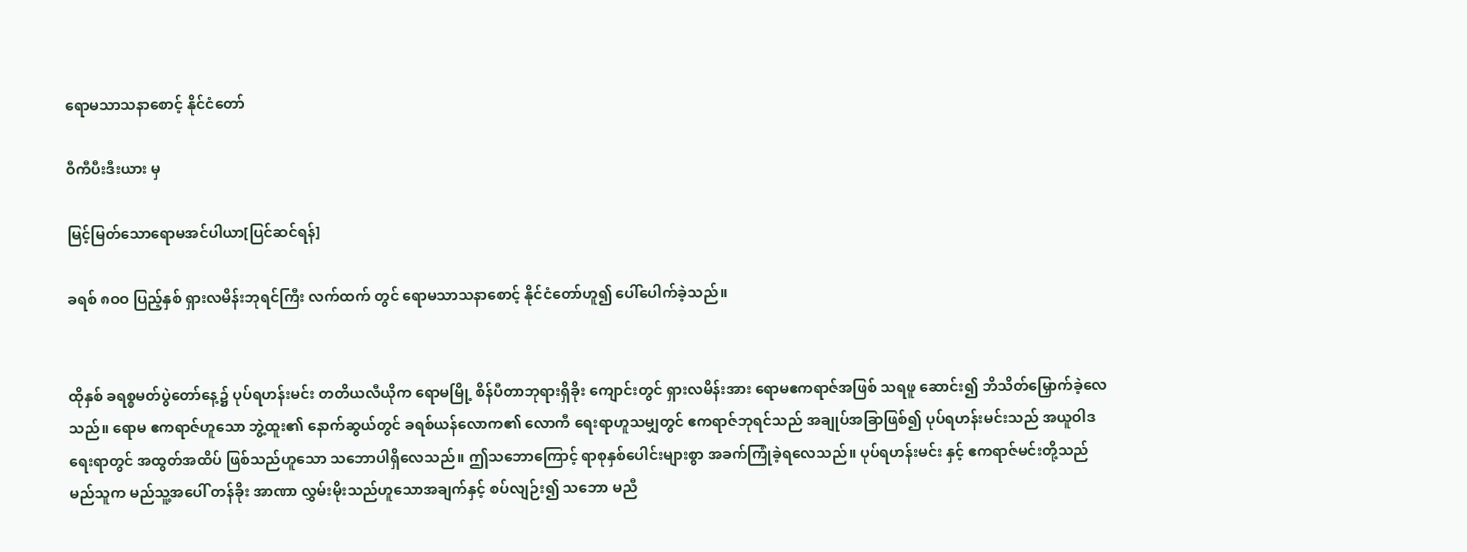ရောမသာသနာစောင့် နိုင်ငံတော်

ဝီကီပီးဒီးယား မှ

မြင့်မြတ်သောရောမအင်ပါယာ[ပြင်ဆင်ရန်]

ခရစ် ၈ဝဝ ပြည့်နှစ် ရှားလမိန်းဘုရင်ကြီး လက်ထက် တွင် ရောမသာသနာစောင့် နိုင်ငံတော်ဟူ၍ ပေါ်ပေါက်ခဲ့သည်။


ထိုနှစ် ခရစ္စမတ်ပွဲတော်နေ့၌ ပုပ်ရဟန်းမင်း တတိယလီယိုက ရောမမြို့ စိန်ပီတာဘုရားရှိခိုး ကျောင်းတွင် ရှားလမိန်းအား ရောမဧကရာဇ်အဖြစ် သရဖူ ဆောင်း၍ ဘိသိတ်‌မြှောက်ခဲ့လေသည်။ ရောမ ဧကရာဇ်ဟူသော ဘွဲ့ထူး၏ နောက်ဆွယ်တွင် ခရစ်ယန်လောက၏ လောကီ ရေးရာဟူသမျှတွင် ဧကရာဇ်ဘုရင်သည် အချုပ်အခြာဖြစ်၍ ပုပ်ရဟန်းမင်းသည် အယူဝါဒရေးရာတွင် အထွတ်အထိပ် ဖြစ်သည်ဟူသော သဘောပါရှိလေသည်။ ဤသဘောကြောင့် ရာစုနှစ်ပေါင်းများစွာ အခက်ကြုံခဲ့ရလေသည်။ ပုပ်ရဟန်းမင်း နှင့် ဧကရာဇ်မင်းတို့သည် မည်သူက မည်သူ့အပေါ် တန်ခိုး အာဏာ လွှမ်းမိုးသည်ဟူသောအချက်နှင့် စပ်လျဉ်း၍ သဘော မညီ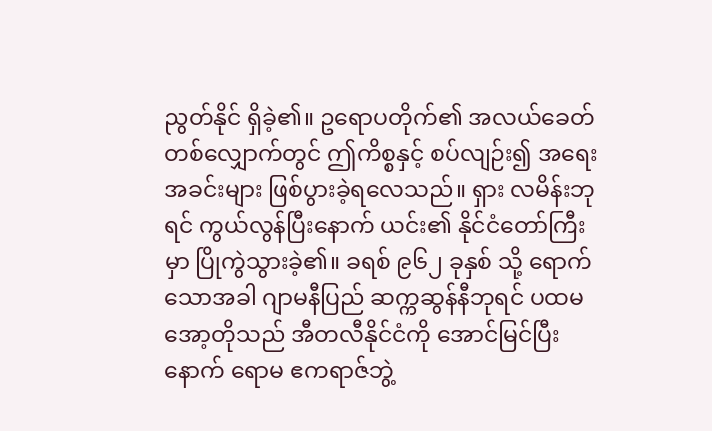ညွတ်နိုင် ရှိခဲ့၏။ ဥရောပတိုက်၏ အလယ်ခေတ် တစ်လျှောက်တွင် ဤကိစ္စနှင့် စပ်လျဉ်း၍ အရေးအခင်းများ ဖြစ်ပွားခဲ့ရလေသည်။ ရှား လမိန်းဘုရင် ကွယ်လွန်ပြီးနောက် ယင်း၏ နိုင်ငံတော်ကြီးမှာ ပြိုကွဲသွားခဲ့၏။ ခရစ် ၉၆၂ ခုနှစ် သို့ ရောက်သောအခါ ဂျာမနီပြည် ဆက္ကဆွန်နီဘုရင် ပထမ အော့တိုသည် အီတလီနိုင်ငံကို အောင်မြင်ပြီးနောက် ရောမ ဧကရာဇ်ဘွဲ့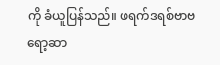ကို ခံယူပြန်သည်။ ဖရက်ဒရစ်ဗာဗရော့ဆာ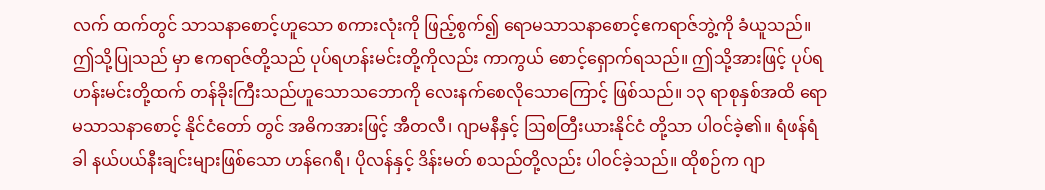လက် ထက်တွင် သာသနာစောင့်ဟူသော စကားလုံးကို ဖြည့်စွက်၍ ရောမသာသနာစောင့်ဧကရာဇ်ဘွဲ့ကို ခံယူသည်။ ဤသို့ပြုသည် မှာ ဧကရာဇ်တို့သည် ပုပ်ရဟန်းမင်းတို့ကိုလည်း ကာကွယ် စောင့်ရှောက်ရသည်။ ဤသို့အားဖြင့် ပုပ်ရဟန်းမင်းတို့ထက် တန်ခိုးကြီးသည်ဟူသောသဘောကို လေးနက်စေလိုသောကြောင့် ဖြစ်သည်။ ၁၃ ရာစုနှစ်အထိ ရောမသာသနာစောင့် နိုင်ငံတော် တွင် အဓိကအားဖြင့် အီတလီ၊ ဂျာမနီနှင့် ဩစတြီးယားနိုင်ငံ တို့သာ ပါဝင်ခဲ့၏။ ရံဖန်ရံခါ နယ်ပယ်နီးချင်းများဖြစ်သော ဟန်ဂေရီ၊ ပိုလန်နှင့် ဒိန်းမတ် စသည်တို့လည်း ပါဝင်ခဲ့သည်။ ထိုစဉ်က ဂျာ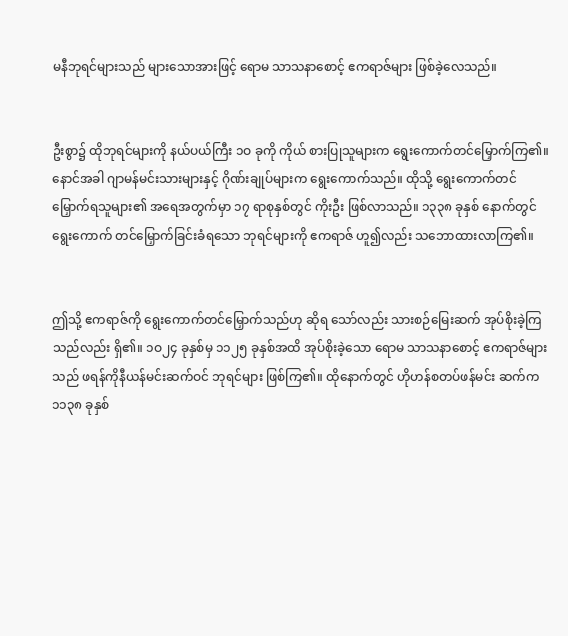မနီဘုရင်များသည် များသောအားဖြင့် ရောမ သာသနာစောင့် ဧကရာဇ်များ ဖြစ်ခဲ့လေသည်။


ဦးစွာ၌ ထိုဘုရင်များကို နယ်ပယ်ကြီး ၁ဝ ခုကို ကိုယ် စားပြုသူများက ရွေးကောက်တင်မြှောက်ကြ၏။ နောင်အခါ ဂျာမန်မင်းသားများနှင့် ဂိုဏ်းချုပ်များက ရွေးကောက်သည်။ ထိုသို့ ရွေးကောက်တင်မြှောက်ရသူများ၏ အရေအတွက်မှာ ၁၇ ရာစုနှစ်တွင် ကိုးဦး ဖြစ်လာသည်။ ၁၃၃၈ ခုနှစ် နောက်တွင် ရွေးကောက် တင်မြှောက်ခြင်းခံရသော ဘုရင်များကို ဧကရာဇ် ဟူ၍လည်း သဘောထားလာကြ၏။


ဤသို့ ဧကရာဇ်ကို ရွေးကောက်တင်မြှောက်သည်ဟု ဆိုရ သော်လည်း သားစဉ်မြေးဆက် အုပ်စိုးခဲ့ကြသည်လည်း ရှိ၏။ ၁ဝ၂၄ ခုနှစ်မှ ၁၁၂၅ ခုနှစ်အထိ အုပ်စိုးခဲ့သော ရောမ သာသနာစောင့် ဧကရာဇ်များသည် ဖရန်ကိုနီယန်မင်းဆက်ဝင် ဘုရင်များ ဖြစ်ကြ၏။ ထိုနောက်တွင် ဟိုဟန်စတပ်ဖန်မင်း ဆက်က ၁၁၃၈ ခုနှစ်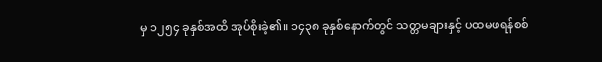မှ ၁၂၅၄ ခုနှစ်အထိ အုပ်စိုးခဲ့၏။ ၁၄၃၈ ခုနှစ်နောက်တွင် သတ္တမချားနှင့် ပထမဖရန်စစ်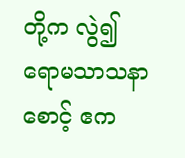တို့က လွဲ၍ ရောမသာသနာစောင့် ဧက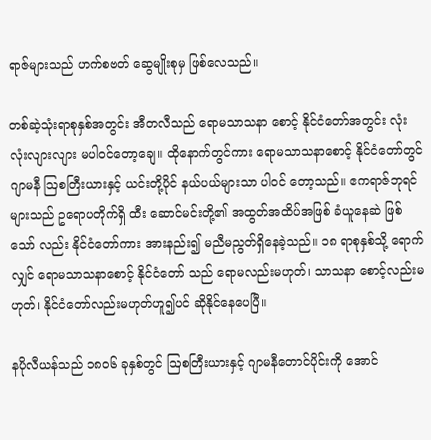ရာဇ်များသည် ဟက်စဗတ် ဆွေမျိုးစုမှ ဖြစ်လေသည်။

တစ်ဆဲ့သုံးရာစုနှစ်အတွင်း အီတလီသည် ရောမသာသနာ စောင့် နိုင်ငံတော်အတွင်း လုံးလုံးလျားလျား မပါဝင်တော့ချေ။ ထိုနောက်တွင်ကား ရောမသာသနာစောင့် နိုင်ငံတော်တွင် ဂျာမနီ ဩစတြီးယားနှင့် ယင်းတို့ပိုင် နယ်ပယ်များသာ ပါဝင် တော့သည်။ ဧကရာဇ်ဘုရင်များသည် ဥရောပတိုက်ရှိ ထီး ဆောင်မင်းတို့၏ အထွတ်အထိပ်အဖြစ် ခံယူနေဆဲ ဖြစ်သော် လည်း နိုင်ငံတော်ကား အားနည်း၍ မညီမညွတ်ရှိနေခဲ့သည်။ ၁၈ ရာစုနှစ်သို့ ရောက်လျှင် ရောမသာသနာစောင့် နိုင်ငံတော် သည် ရောမလည်းမဟုတ်၊ သာသနာ စောင့်လည်းမဟုတ်၊ နိုင်ငံတော်လည်းမဟုတ်ဟူ၍ပင် ဆိုနိုင်နေပေပြီ။

နပိုလီယန်သည် ၁၈ဝ၆ ခုနှစ်တွင် ဩစတြီးယားနှင့် ဂျာမနီတောင်ပိုင်းကို အောင်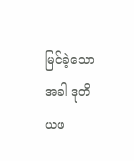မြင်ခဲ့သောအခါ ဒုတိယဖ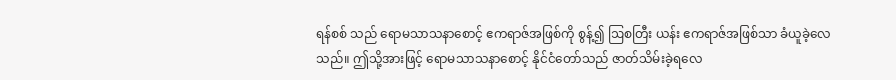ရန်စစ် သည် ရောမသာသနာစောင့် ဧကရာဇ်အဖြစ်ကို စွန့်၍ ဩစတြီး ယန်း ဧကရာဇ်အဖြစ်သာ ခံယူခဲ့လေသည်။ ဤသို့အားဖြင့် ရောမသာသနာစောင့် နိုင်ငံတော်သည် ဇာတ်သိမ်းခဲ့ရလေ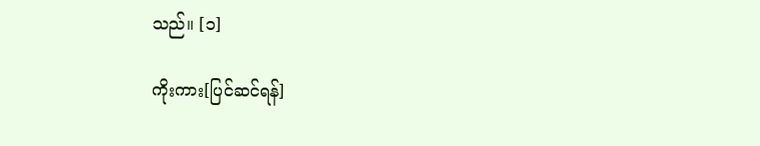သည်။ [၁]

ကိုးကား[ပြင်ဆင်ရန်]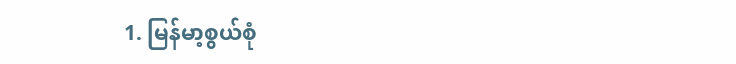1. မြန်မာ့စွယ်စုံ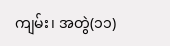ကျမ်း၊ အတွဲ(၁၁)